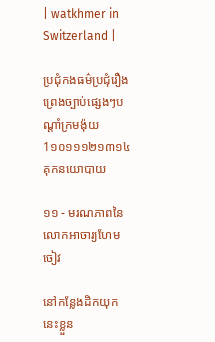| watkhmer in Switzerland |

ប្រជុំកងធម៌ប្រជុំរឿងព្រេងច្បាប់ផ្សេងៗបណ្ដាំក្រមង៉ុយ
1១០១១១២១៣១៤ គុកនយោបាយ

១១ - មរណភាពនៃលោកអាចារ្យហែមចៀវ

នៅកន្លែងដិកយុកនេះខ្លួន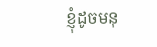ខ្ញុំដូចមនុ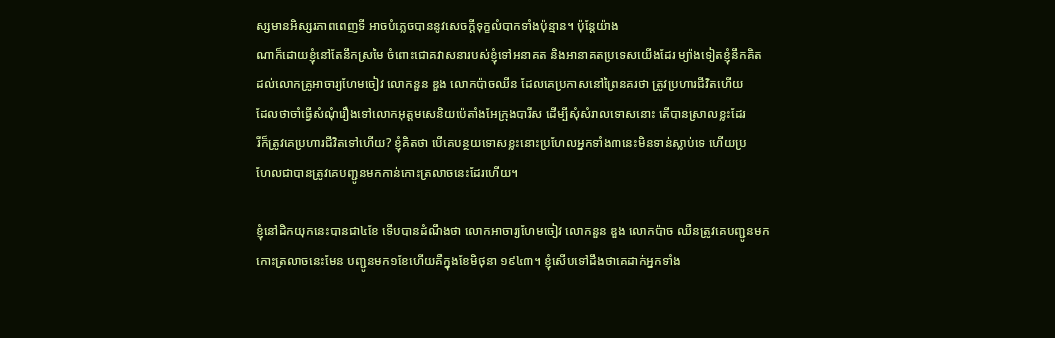ស្សមានអិស្សរភាពពេញទី អាចបំភ្លេចបាននូវសេចក្ដីទុក្ខលំបាកទាំងប៉ុន្មាន។ ប៉ុន្ដែយ៉ាង
ណាក៏ដោយខ្ញុំនៅតែនឹកស្រមៃ ចំពោះជោគវាសនារបស់ខ្ញុំទៅអនាគត និងអានាគតប្រទេសយើងដែរ ម្យ៉ាងទៀតខ្ញុំនឹកគិត
ដល់លោកគ្រូអាចារ្យហែមចៀវ លោកនួន ឌួង លោកប៉ាចឈីន ដែលគេប្រកាសនៅព្រៃនគរថា ត្រូវប្រហារជីវិតហើយ
ដែលថាចាំធ្វើសំណុំរឿងទៅលោកអុត្ដមសេនិយប៉េតាំងអែក្រុងបារីស ដើម្បីសុំសំរាលទោសនោះ តើបានស្រាលខ្លះដែរ
រីក៏ត្រូវគេប្រហារជីវិតទៅហើយ? ខ្ញុំគិតថា បើគេបន្ថយទោសខ្លះនោះប្រហែលអ្នកទាំង៣នេះមិនទាន់ស្លាប់ទេ ហើយប្រ
ហែលជាបានត្រូវគេបញ្ជូនមកកាន់កោះត្រលាចនេះដែរហើយ។

ខ្ញុំនៅដិកយុកនេះបានជា៤ខែ ទើបបានដំណឹងថា លោកអាចារ្យហែមចៀវ លោកនួន ឌួង លោកប៉ាច ឈឺនត្រូវគេបញ្ជូនមក
កោះត្រលាចនេះមែន បញ្ជូនមក១ខែហើយគឺក្នុងខែមិថុនា ១៩៤៣។ ខ្ញុំសើបទៅដឹងថាគេដាក់អ្នកទាំង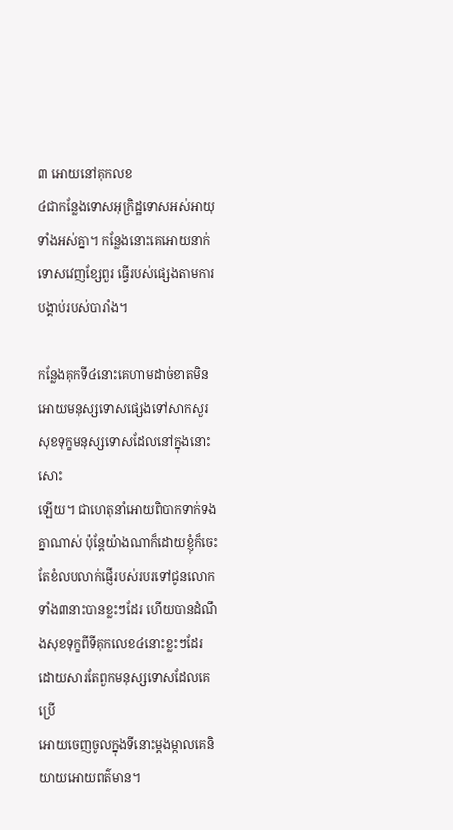៣ អោយនៅគុកលខ
៤ជាកន្លែងទោសអុក្រិដ្ឋទោសអស់អាយុទាំងអស់គ្នា។ កន្លែងនោះគេអោយនាក់ទោសវេញខ្សែពួរ ធ្វើរបស់ផ្សេងតាមការ
បង្គាប់របស់បារាំង។

កន្លែងគុកទី៤នោះគេហាមដាច់ខាតមិនអោយមនុស្សទោសផ្សេងទៅសាកសួរសុខទុក្ខមនុស្សទោសដែលនៅក្នុងនោះសោះ
ឡើយ។ ជាហេតុនាំអោយពិបាកទាក់ទងគ្នាណាស់ ប៉ុន្ដែយ៉ាងណាក៏ដោយខ្ញុំក៏ចេះតែខំលបលាក់ផ្ញើរបស់របរទៅជូនលោក
ទាំង៣នាះបានខ្លះៗដែរ ហើយបានដំណឹងសុខទុក្ខពីទីគុកលេខ៤នោះខ្លះៗដែរ ដោយសារតែពួកមនុស្សទោសដែលគេប្រើ
អោយចេញចូលក្នុងទីនោះម្ដងម្កាលគេនិយាយអោយពត៌មាន។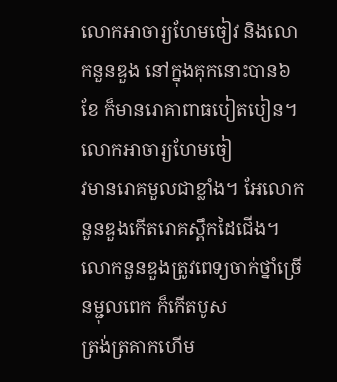លោកអាចារ្យហែមចៀវ និងលោកនួនឌួង នៅក្នុងគុកនោះបាន៦ខែ ក៏មានរោគាពាធបៀតបៀន។ លោកអាចារ្យហែមចៀ
វមានរោគមួលជាខ្លាំង។ អែលោកនួនឌួងកើតរោគស្ពឹកដៃជើង។ លោកនួនឌួងត្រូវពេទ្យចាក់ថ្នាំច្រើនម្ជុលពេក ក៏កើតបូស
ត្រង់ត្រគាកហើម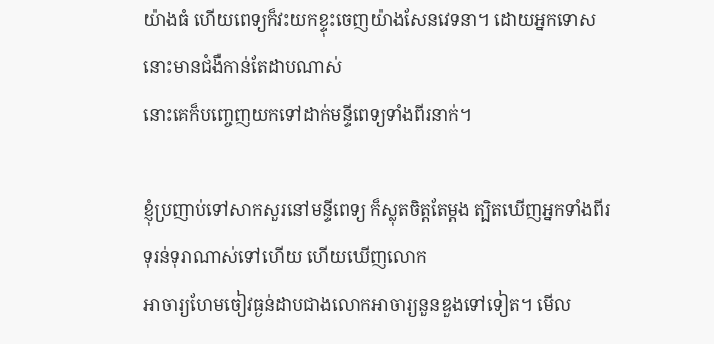យ៉ាងធំ ហើយពេទ្យក៏វះយកខ្ទុះចេញយ៉ាងសែនវេទនា។ ដោយអ្នកទោសនោះមានជំងឺកាន់តែដាបណាស់
នោះគេក៏បញ្ចេញយកទៅដាក់មន្ទីពេទ្យទាំងពីរនាក់។

ខ្ញុំប្រញាប់ទៅសាកសួរនៅមន្ទីពេទ្យ ក៏ស្លុតចិត្ដតែម្ដង ត្បិតឃើញអ្នកទាំងពីរទុរន់ទុរាណាស់ទៅហើយ ហើយឃើញលោក
អាចារ្យហែមចៀវធ្ងន់ដាបជាងលោកអាចារ្យនួនឌួងទៅទៀត។ មើល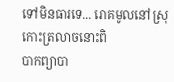ទៅមិនធារទេ... រោគមូលនៅស្រុកោះត្រលាចនោះពិ
បាកព្យាបា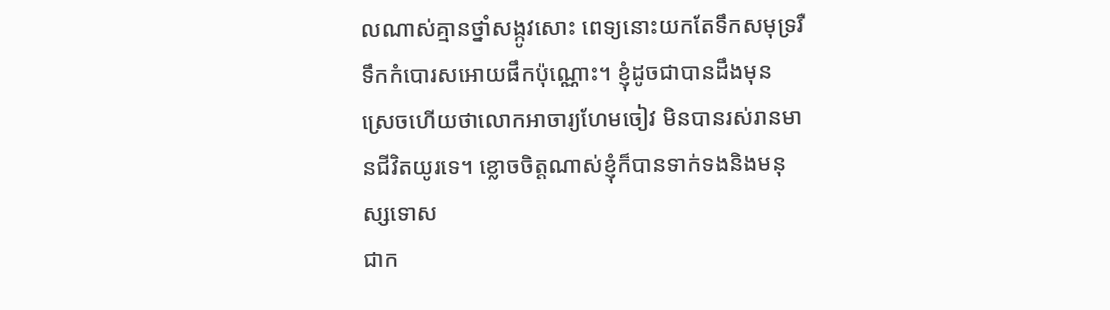លណាស់គ្មានថ្នាំសង្កូវសោះ ពេទ្យនោះយកតែទឹកសមុទ្ររឺទឹកកំបោរសអោយផឹកប៉ុណ្ណោះ។ ខ្ញុំដូចជាបានដឹងមុន
ស្រេចហើយថាលោកអាចារ្យហែមចៀវ មិនបានរស់រានមានជីវិតយូរទេ។ ខ្លោចចិត្ដណាស់ខ្ញុំក៏បានទាក់ទងនិងមនុស្សទោស
ជាក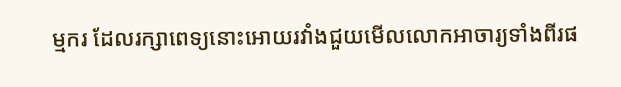ម្មករ ដែលរក្សាពេទ្យនោះអោយរវាំងជួយមើលលោកអាចារ្យទាំងពីរផ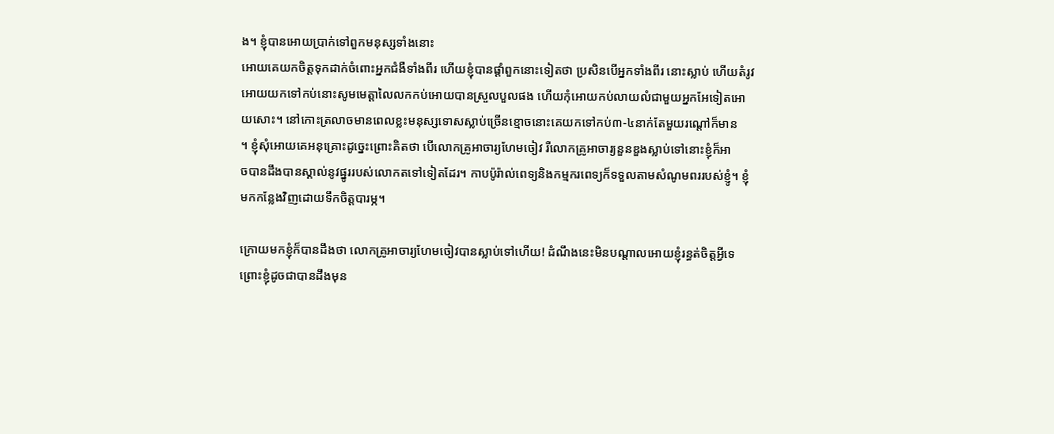ង។ ខ្ញុំបានអោយប្រាក់ទៅពួកមនុស្សទាំងនោះ
អោយគេយកចិត្ដទុកដាក់ចំពោះអ្នកជំងឺទាំងពីរ ហើយខ្ញុំបានផ្ដាំពួកនោះទៀតថា ប្រសិនបើអ្នកទាំងពីរ នោះស្លាប់ ហើយតំរូវ
អោយយកទៅកប់នោះសូមមេត្ដាលៃលកកប់អោយបានស្រួលបួលផង ហើយកុំអោយកប់លាយលំជាមួយអ្នកអែទៀតអោ
យសោះ។ នៅកោះត្រលាចមានពេលខ្លះមនុស្សទោសស្លាប់ច្រើនខ្មោចនោះគេយកទៅកប់៣-៤នាក់តែមួយរណ្ដៅក៏មាន
។ ខ្ញុំសុំអោយគេអនុគ្រោះដូច្នេះព្រោះគិតថា បើលោកគ្រូអាចារ្យហែមចៀវ រឺលោកគ្រូអាចារ្យនួនឌួងស្លាប់ទៅនោះខ្ញុំក៏អា
ចបានដឹងបានស្គាល់នូវផ្នូររបស់លោកតទៅទៀតដែរ។ កាបប៉ូរ៉ាល់ពេទ្យនិងកម្មករពេទ្យក៏ទទួលតាមសំណូមពររបស់ខ្ញូំ។ ខ្ញុំ
មកកន្លែងវិញដោយទឹកចិត្ដបារម្ភ។

ក្រោយមកខ្ញុំក៏បានដឹងថា លោកគ្រូអាចារ្យហែមចៀវបានស្លាប់ទៅហើយ! ដំណឹងនេះមិនបណ្ដាលអោយខ្ញុំរន្ធត់ចិត្ដអ្វីទេ
ព្រោះខ្ញុំដូចជាបានដឹងមុន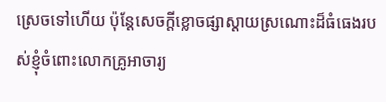ស្រេចទៅហើយ ប៉ុន្ដែសេចក្ដីខ្លោចផ្សាស្ដាយស្រណោះដ៏ធំធេងរបស់ខ្ញុំចំពោះលោកគ្រូអាចារ្យ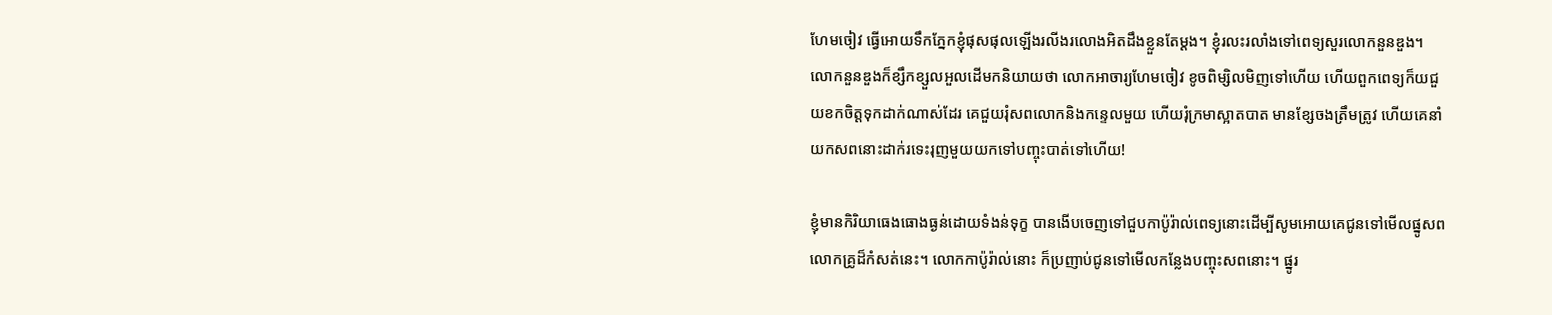ហែមចៀវ ធ្វើអោយទឹកភ្នែកខ្ញុំផុសផុលឡើងរលីងរលោងអិតដឹងខ្លួនតែម្ដង។ ខ្ញុំរលះរលាំងទៅពេទ្យសួរលោកនួនឌួង។
លោកនួនឌួងក៏ខ្សឹកខ្សួលអួលដើមកនិយាយថា លោកអាចារ្យហែមចៀវ ខូចពិម្សិលមិញទៅហើយ ហើយពួកពេទ្យក៏យជួ
យខកចិត្ដទុកដាក់ណាស់ដែរ គេជួយរុំសពលោកនិងកន្ទេលមួយ ហើយរុំក្រមាស្អាតបាត មានខ្សែចងត្រឹមត្រូវ ហើយគេនាំ
យកសពនោះដាក់រទេះរុញមួយយកទៅបញ្ចុះបាត់ទៅហើយ!

ខ្ញុំមានកិរិយាធេងធោងធ្ងន់ដោយទំងន់ទុក្ខ បានងើបចេញទៅជួបកាប៉ូរ៉ាល់ពេទ្យនោះដើម្បីសូមអោយគេជូនទៅមើលផ្នូសព
លោកគ្រូដ៏កំសត់នេះ។ លោកកាប៉ូរ៉ាល់នោះ ក៏ប្រញាប់ជូនទៅមើលកន្លែងបញ្ចុះសពនោះ។ ផ្នូរ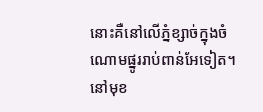នោះគឺនៅលើភ្នំខ្សាច់ក្នុងចំ
ណោមផ្នូររាប់ពាន់អែទៀត។ នៅមុខ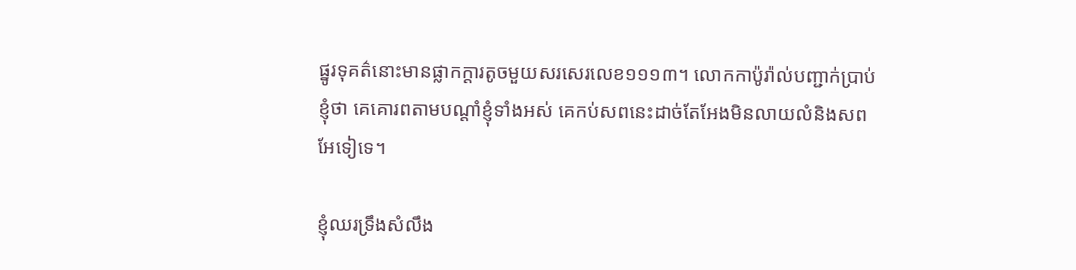ផ្នូរទុគត៌នោះមានផ្លាកក្ដារតូចមួយសរសេរលេខ១១១៣។ លោកកាប៉ូរ៉ាល់បញ្ជាក់ប្រាប់
ខ្ញុំថា គេគោរពតាមបណ្ដាំខ្ញុំទាំងអស់ គេកប់សពនេះដាច់តែអែងមិនលាយលំនិងសពអែទៀទេ។

ខ្ញុំឈរទ្រឹងសំលឹង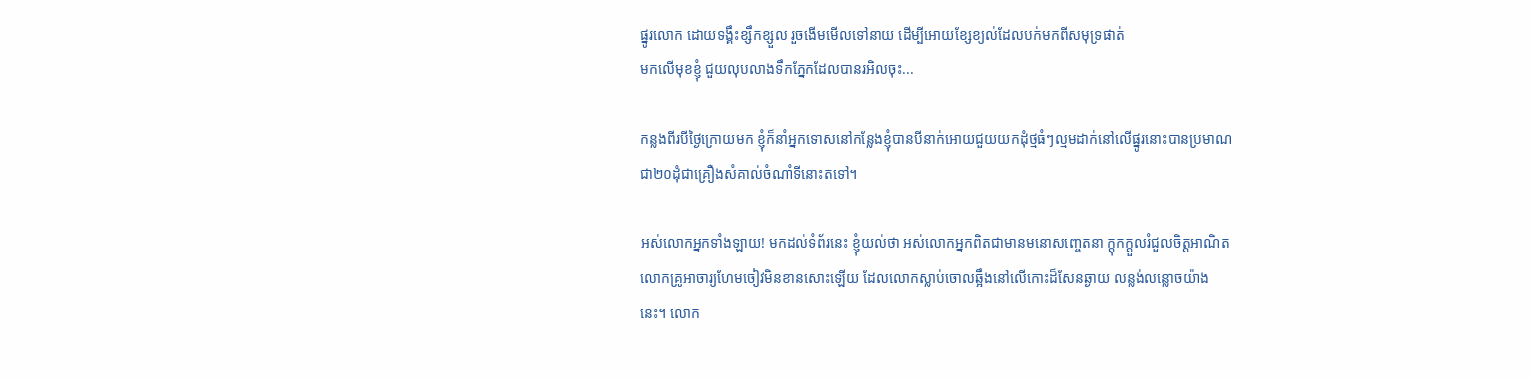ផ្នូរលោក ដោយទង្គឹះខ្សឹកខ្សួល រួចងើមមើលទៅនាយ ដើម្បីអោយខ្សែខ្យល់ដែលបក់មកពីសមុទ្រផាត់
មកលើមុខខ្ញុំ ជួយលុបលាងទឹកភ្នែកដែលបានរអិលចុះ...

កន្លងពីរបីថ្ងៃក្រោយមក ខ្ញុំក៏នាំអ្នកទោសនៅកន្លែងខ្ញុំបានបីនាក់អោយជួយយកដុំថ្មធំៗល្មមដាក់នៅលើផ្នូរនោះបានប្រមាណ
ជា២០ដុំជាគ្រឿងសំគាល់ចំណាំទីនោះតទៅ។

អស់លោកអ្នកទាំងឡាយ! មកដល់ទំព័រនេះ ខ្ញុំយល់ថា អស់លោកអ្នកពិតជាមានមនោសញ្ចេតនា ក្ដុកក្ដួលរំជួលចិត្ដអាណិត
លោកគ្រូអាចារ្យហែមចៀវមិនខានសោះឡើយ ដែលលោកស្លាប់ចោលឆ្អឹងនៅលើកោះដ៏សែនឆ្ងាយ លន្លង់លន្លោចយ៉ាង
នេះ។ លោក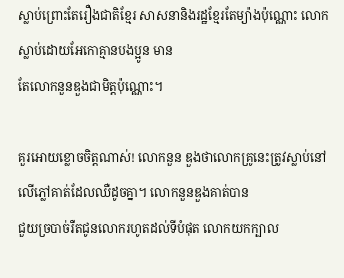ស្លាប់ព្រោះតែរឿងជាតិខ្មែរ សាសនានិងរដ្ឋខ្មែរតែម្យ៉ាងប៉ុណ្ណោះ លោកស្លាប់ដោយអែកោគ្មានបងប្អូន មាន
តែលោកនួនឌួងជាមិត្ដប៉ុណ្ណោះ។

គួរអោយខ្លោចចិត្ដណាស់! លោកនួន ឌួងថាលោកគ្រូនេះត្រូវស្លាប់នៅលើភ្លៅគាត់ដែលឈឺដូចគ្នា។ លោកនួនឌួងគាត់បាន
ជួយច្របាច់រឺតជូនលោករហូតដល់ទីបំផុត លោកយកក្បាល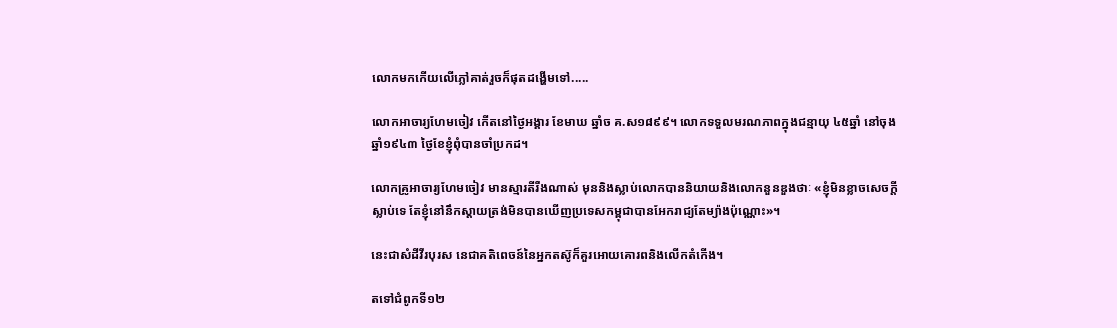លោកមកកើយលើភ្លៅគាត់រួចក៏ផុតដង្ហើមទៅ.....

លោកអាចារ្យហែមចៀវ កើតនៅថ្ងៃអង្គារ ខែមាឃ ឆ្នាំច គ.ស១៨៩៩។ លោកទទួលមរណភាពក្នុងជន្មាយុ ៤៥ឆ្នាំ នៅចុង
ឆ្នាំ១៩៤៣ ថ្ងៃខែខ្ញុំពុំបានចាំប្រកដ។

លោកគ្រូអាចារ្យហែមចៀវ មានស្មារតីរឺងណាស់ មុននិងស្លាប់លោកបាននិយាយនិងលោកនួនឌួងថាៈ «ខ្ញុំមិនខ្លាចសេចក្ដី
ស្លាប់ទេ តែខ្ញុំនៅនឹកស្ដាយត្រង់មិនបានឃើញប្រទេសកម្ពុជាបានអែករាជ្យតែម្យ៉ាងប៉ុណ្ណោះ»។

នេះជាសំដីវីរបុរស នេជាគតិពេចន៍នៃអ្នកតស៊ូក៏គួរអោយគោរពនិងលើកតំកើង។

តទៅជំពូកទី១២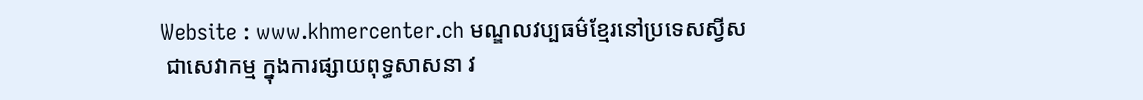Website : www.khmercenter.ch មណ្ឌលវប្បធម៌ខ្មែរនៅប្រទេសស្វីស
 ជាសេវាកម្ម ក្នុងការផ្សាយពុទ្ធសាសនា វ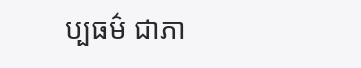ប្បធម៌ ជាភា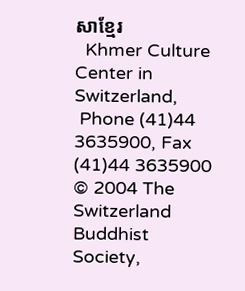សាខ្មែរ
  Khmer Culture Center in Switzerland,
 Phone (41)44 3635900, Fax (41)44 3635900
© 2004 The Switzerland Buddhist Society,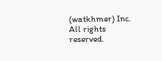(watkhmer) Inc. All rights reserved.